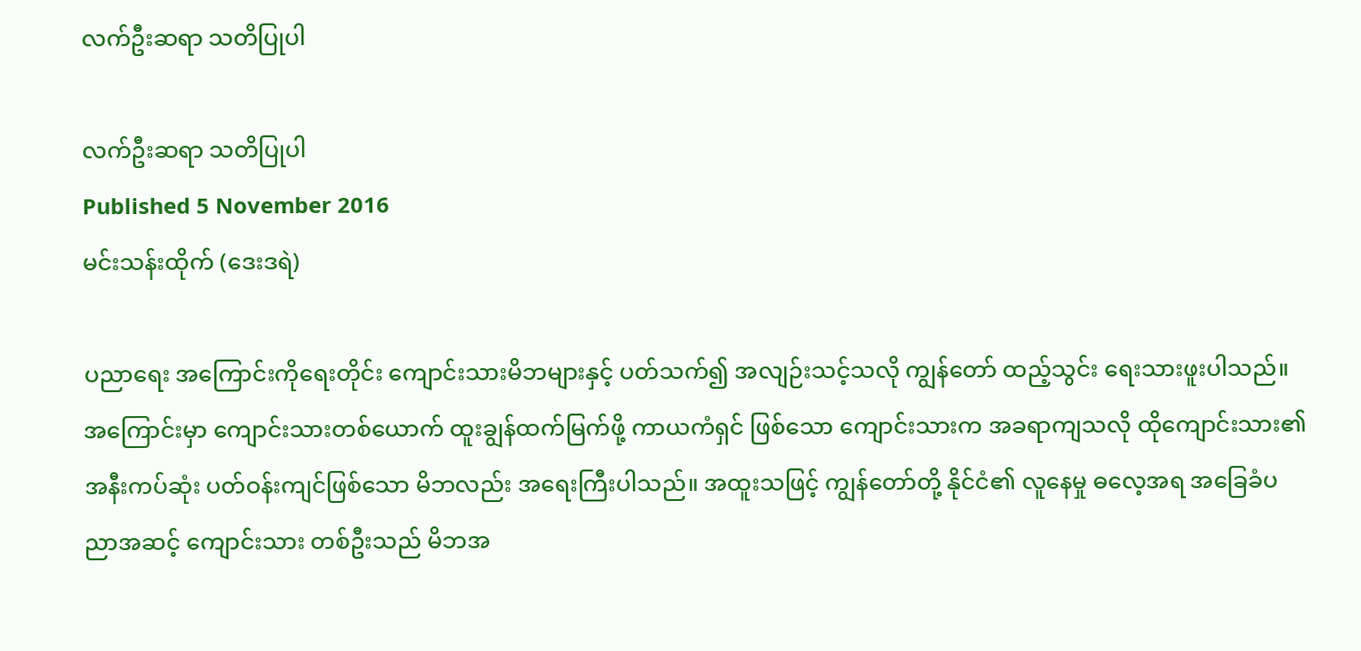လက်ဦးဆရာ သတိပြုပါ

လက်ဦးဆရာ သတိပြုပါ
Published 5 November 2016
မင်းသန်းထိုက် (ဒေးဒရဲ)

ပညာရေး အကြောင်းကိုရေးတိုင်း ကျောင်းသားမိဘများနှင့် ပတ်သက်၍ အလျဉ်းသင့်သလို ကျွန်တော် ထည့်သွင်း ရေးသားဖူးပါသည်။ အကြောင်းမှာ ကျောင်းသားတစ်ယောက် ထူးချွန်ထက်မြက်ဖို့ ကာယကံရှင် ဖြစ်သော ကျောင်းသားက အခရာကျသလို ထိုကျောင်းသား၏ အနီးကပ်ဆုံး ပတ်ဝန်းကျင်ဖြစ်သော မိဘလည်း အရေးကြီးပါသည်။ အထူးသဖြင့် ကျွန်တော်တို့ နိုင်ငံ၏ လူနေမှု ဓလေ့အရ အခြေခံပညာအဆင့် ကျောင်းသား တစ်ဦးသည် မိဘအ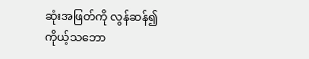ဆုံးအဖြတ်ကို လွန်ဆန်၍ ကိုယ့်သဘော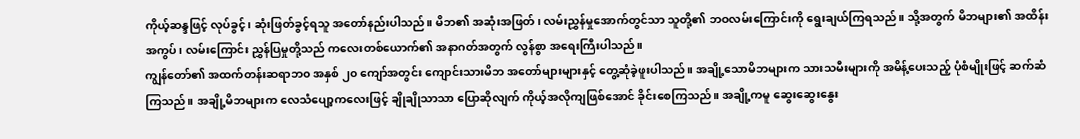ကိုယ့်ဆန္ဒဖြင့် လုပ်ခွင့်၊ ဆုံးဖြတ်ခွင့်ရသူ အတော်နည်းပါသည်။ မိဘ၏ အဆုံးအဖြတ်၊ လမ်းညွှန်မှုအောက်တွင်သာ သူတို့၏ ဘဝလမ်းကြောင်းကို ရွေးချယ်ကြရသည်။ သို့အတွက် မိဘများ၏ အထိန်းအကွပ်၊ လမ်းကြောင်း ညွှန်ပြမှုတို့သည် ကလေးတစ်ယောက်၏ အနာဂတ်အတွက် လွန်စွာ အရေးကြီးပါသည်။
ကျွန်တော်၏ အထက်တန်းဆရာဘ၀ အနှစ် ၂၀ ကျော်အတွင်း ကျောင်းသားမိဘ အတော်များများနှင့် တွေ့ဆုံခဲ့ဖူးပါသည်။ အချို့သောမိဘများက သားသမီးများကို အမိန့်ပေးသည့် ပုံစံမျိုးဖြင့် ဆက်ဆံကြသည်။ အချို့မိဘများက လေသံပျော့ကလေးဖြင့် ချိုချိုသာသာ ပြောဆိုလျက် ကိုယ့်အလိုကျဖြစ်အောင် ခိုင်းစေကြသည်။ အချို့ကမူ ဆွေးဆွေးနွေး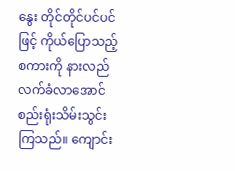နွေး တိုင်တိုင်ပင်ပင်ဖြင့် ကိုယ်ပြောသည့်စကားကို နားလည် လက်ခံလာအောင် စည်းရုံးသိမ်းသွင်းကြသည်။ ကျောင်း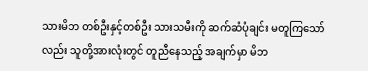သားမိဘ တစ်ဦးနှင့်တစ်ဦး သားသမီးကို ဆက်ဆံပုံချင်း မတူကြသော်လည်း သူတို့အားလုံးတွင် တူညီနေသည့် အချက်မှာ မိဘ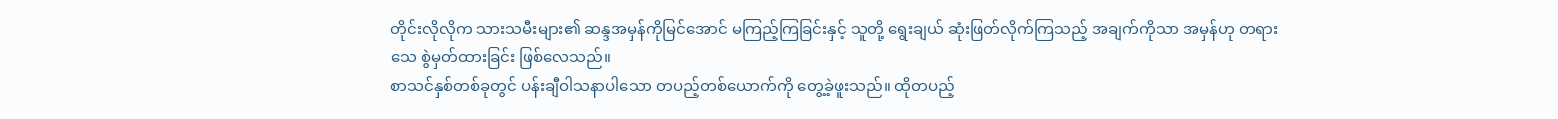တိုင်းလိုလိုက သားသမီးများ၏ ဆန္ဒအမှန်ကိုမြင်အောင် မကြည့်ကြခြင်းနှင့် သူတို့ ရွေးချယ် ဆုံးဖြတ်လိုက်ကြသည့် အချက်ကိုသာ အမှန်ဟု တရားသေ စွဲမှတ်ထားခြင်း ဖြစ်လေသည်။
စာသင်နှစ်တစ်ခုတွင် ပန်းချီဝါသနာပါသော တပည့်တစ်ယောက်ကို တွေ့ခဲ့ဖူးသည်။ ထိုတပည့်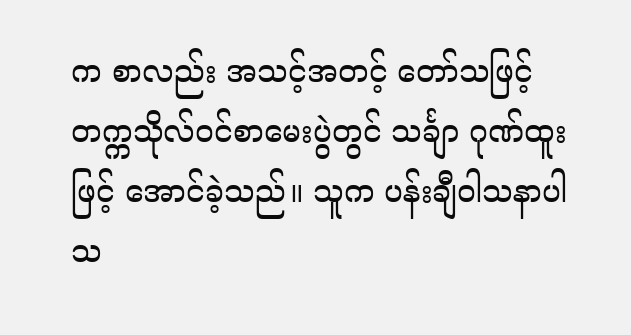က စာလည်း အသင့်အတင့် တော်သဖြင့် တက္ကသိုလ်ဝင်စာမေးပွဲတွင် သင်္ချာ ဂုဏ်ထူးဖြင့် အောင်ခဲ့သည်။ သူက ပန်းချီဝါသနာပါသ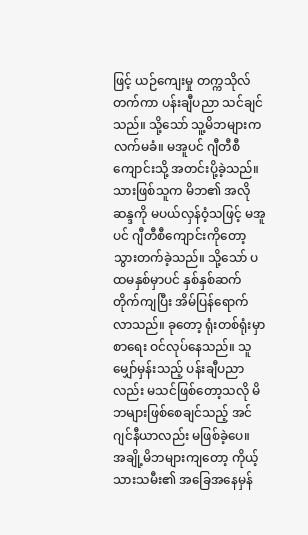ဖြင့် ယဉ်ကျေးမှု တက္ကသိုလ်တက်ကာ ပန်းချီပညာ သင်ချင်သည်။ သို့သော် သူ့မိဘများက လက်မခံ။ မအူပင် ဂျီတီစီကျောင်းသို့ အတင်းပို့ခဲ့သည်။ သားဖြစ်သူက မိဘ၏ အလိုဆန္ဒကို မပယ်လှန်ဝံ့သဖြင့် မအူပင် ဂျီတီစီကျောင်းကိုတော့ သွားတက်ခဲ့သည်။ သို့သော် ပထမနှစ်မှာပင် နှစ်နှစ်ဆက်တိုက်ကျပြီး အိမ်ပြန်ရောက်လာသည်။ ခုတော့ ရုံးတစ်ရုံးမှာ စာရေး ဝင်လုပ်နေသည်။ သူမျှော်မှန်းသည့် ပန်းချီပညာလည်း မသင်ဖြစ်တော့သလို မိဘများဖြစ်စေချင်သည့် အင်ဂျင်နီယာလည်း မဖြစ်ခဲ့ပေ။
အချို့မိဘများကျတော့ ကိုယ့်သားသမီး၏ အခြေအနေမှန်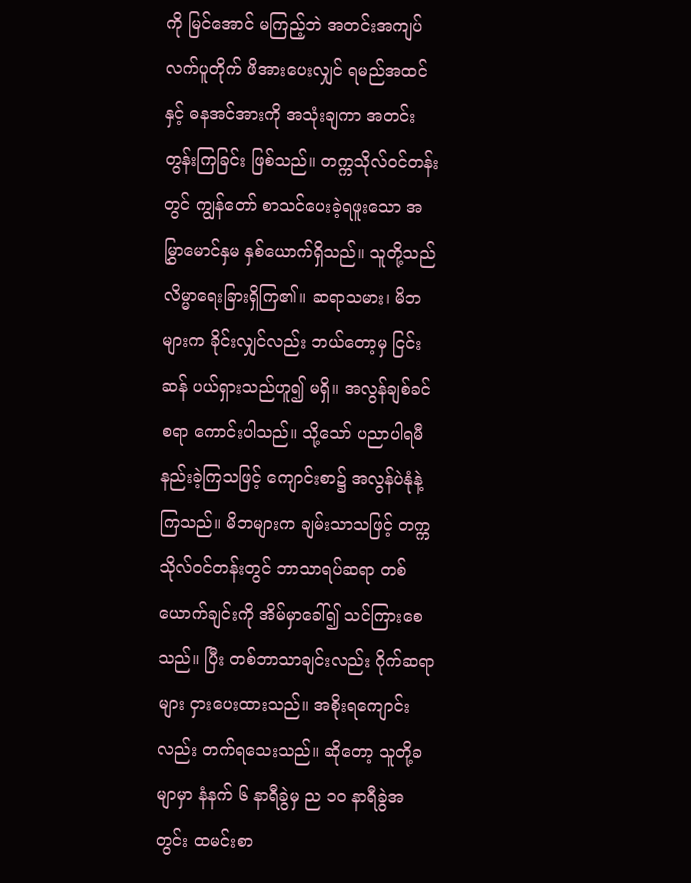ကို မြင်အောင် မကြည့်ဘဲ အတင်းအကျပ် လက်ပူတိုက် ဖိအားပေးလျှင် ရမည်အထင်နှင့် ဓနအင်အားကို အသုံးချကာ အတင်းတွန်းကြခြင်း ဖြစ်သည်။ တက္ကသိုလ်ဝင်တန်းတွင် ကျွန်တော် စာသင်ပေးခဲ့ရဖူးသော အမြွှာမောင်နှမ နှစ်ယောက်ရှိသည်။ သူတို့သည် လိမ္မာရေးခြားရှိကြ၏။ ဆရာသမား၊ မိဘများက ခိုင်းလျှင်လည်း ဘယ်တော့မှ ငြင်းဆန် ပယ်ရှားသည်ဟူ၍ မရှိ။ အလွန်ချစ်ခင်စရာ ကောင်းပါသည်။ သို့သော် ပညာပါရမီ နည်းခဲ့ကြသဖြင့် ကျောင်းစာ၌ အလွန်ပဲနုံနဲ့ကြသည်။ မိဘများက ချမ်းသာသဖြင့် တက္ကသိုလ်ဝင်တန်းတွင် ဘာသာရပ်ဆရာ တစ်ယောက်ချင်းကို အိမ်မှာခေါ်၍ သင်ကြားစေသည်။ ပြီး တစ်ဘာသာချင်းလည်း ဂိုက်ဆရာများ ငှားပေးထားသည်။ အစိုးရကျောင်းလည်း တက်ရသေးသည်။ ဆိုတော့ သူတို့ခမျာမှာ နံနက် ၆ နာရီခွဲမှ ည ၁၀ နာရီခွဲအတွင်း ထမင်းစာ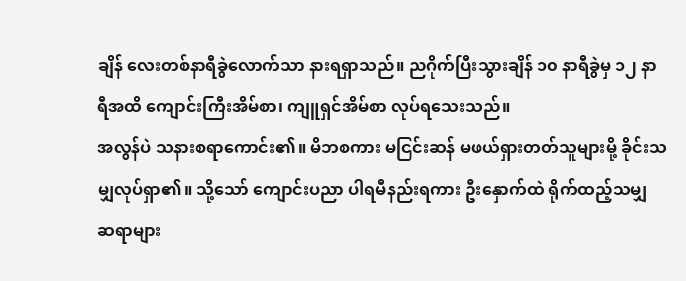ချိန် လေးတစ်နာရီခွဲလောက်သာ နားရရှာသည်။ ညဂိုက်ပြီးသွားချိန် ၁၀ နာရီခွဲမှ ၁၂ နာရီအထိ ကျောင်းကြီးအိမ်စာ၊ ကျူရှင်အိမ်စာ လုပ်ရသေးသည်။
အလွန်ပဲ သနားစရာကောင်း၏။ မိဘစကား မငြင်းဆန် မဖယ်ရှားတတ်သူများမို့ ခိုင်းသမျှလုပ်ရှာ၏။ သို့သော် ကျောင်းပညာ ပါရမီနည်းရကား ဦးနှောက်ထဲ ရိုက်ထည့်သမျှ ဆရာများ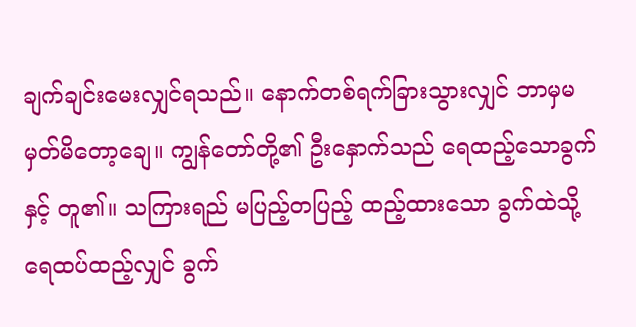ချက်ချင်းမေးလျှင်ရသည်။ နောက်တစ်ရက်ခြားသွားလျှင် ဘာမှမမှတ်မိတော့ချေ။ ကျွန်တော်တို့၏ ဦးနှောက်သည် ရေထည့်သောခွက်နှင့် တူ၏။ သကြားရည် မပြည့်တပြည့် ထည့်ထားသော ခွက်ထဲသို့ ရေထပ်ထည့်လျှင် ခွက်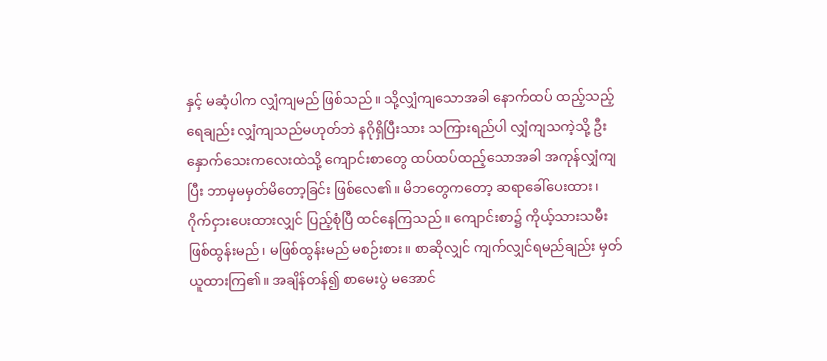နှင့် မဆံ့ပါက လျှံကျမည် ဖြစ်သည်။ သို့လျှံကျသောအခါ နောက်ထပ် ထည့်သည့်ရေချည်း လျှံကျသည်မဟုတ်ဘဲ နဂိုရှိပြီးသား သကြားရည်ပါ လျှံကျသကဲ့သို့ ဦးနှောက်သေးကလေးထဲသို့ ကျောင်းစာတွေ ထပ်ထပ်ထည့်သောအခါ အကုန်လျှံကျပြီး ဘာမှမမှတ်မိတော့ခြင်း ဖြစ်လေ၏။ မိဘတွေကတော့ ဆရာခေါ်ပေးထား၊ ဂိုက်ငှားပေးထားလျှင် ပြည့်စုံပြီ ထင်နေကြသည်။ ကျောင်းစာ၌ ကိုယ့်သားသမီး ဖြစ်ထွန်းမည်၊ မဖြစ်ထွန်းမည် မစဉ်းစား။ စာဆိုလျှင် ကျက်လျှင်ရမည်ချည်း မှတ်ယူထားကြ၏။ အချိန်တန်၍ စာမေးပွဲ မအောင်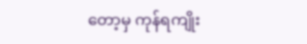တော့မှ ကုန်ရကျိုး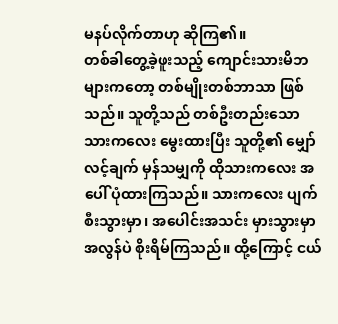မနပ်လိုက်တာဟု ဆိုကြ၏။
တစ်ခါတွေ့ခဲ့ဖူးသည့် ကျောင်းသားမိဘများကတော့ တစ်မျိုးတစ်ဘာသာ ဖြစ်သည်။ သူတို့သည် တစ်ဦးတည်းသော သားကလေး မွေးထားပြီး သူတို့၏ မျှော်လင့်ချက် မှန်သမျှကို ထိုသားကလေး အပေါ် ပုံထားကြသည်။ သားကလေး ပျက်စီးသွားမှာ၊ အပေါင်းအသင်း မှားသွားမှာ အလွန်ပဲ စိုးရိမ်ကြသည်။ ထို့ကြောင့် ငယ်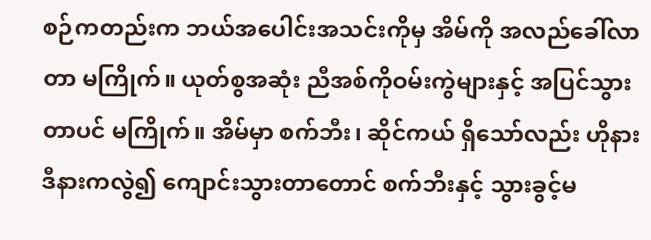စဉ်ကတည်းက ဘယ်အပေါင်းအသင်းကိုမှ အိမ်ကို အလည်ခေါ်လာတာ မကြိုက်။ ယုတ်စွအဆုံး ညီအစ်ကိုဝမ်းကွဲများနှင့် အပြင်သွားတာပင် မကြိုက်။ အိမ်မှာ စက်ဘီး၊ ဆိုင်ကယ် ရှိသော်လည်း ဟိုနားဒီနားကလွဲ၍ ကျောင်းသွားတာတောင် စက်ဘီးနှင့် သွားခွင့်မ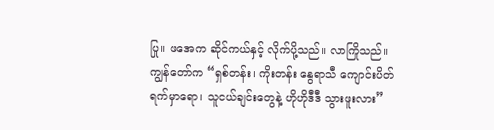ပြု။ ဖအေက ဆိုင်ကယ်နှင့် လိုက်ပို့သည်။ လာကြိုသည်။ ကျွန်တော်က “ရှစ်တန်း၊ ကိုးတန်း နွေရာသီ ကျောင်းပိတ်ရက်မှာရော၊ သူငယ်ချင်းတွေနဲ့ ဟိုဟိုဒီဒီ သွားဖူးလား”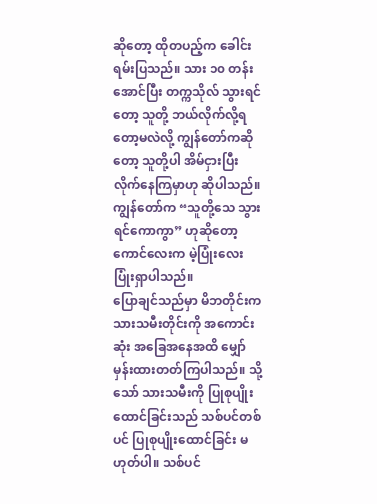ဆိုတော့ ထိုတပည့်က ခေါင်းရမ်းပြသည်။ သား ၁၀ တန်းအောင်ပြီး တက္ကသိုလ် သွားရင်တော့ သူတို့ ဘယ်လိုက်လို့ရတော့မလဲလို့ ကျွန်တော်ကဆိုတော့ သူတို့ပါ အိမ်ငှားပြီး လိုက်နေကြမှာဟု ဆိုပါသည်။ ကျွန်တော်က “သူတို့သေ သွားရင်ကောကွာ” ဟုဆိုတော့ ကောင်လေးက မဲ့ပြုံးလေး ပြုံးရှာပါသည်။
ပြောချင်သည်မှာ မိဘတိုင်းက သားသမီးတိုင်းကို အကောင်းဆုံး အခြေအနေအထိ မျှော်မှန်းထားတတ်ကြပါသည်။ သို့သော် သားသမီးကို ပြုစုပျိုးထောင်ခြင်းသည် သစ်ပင်တစ်ပင် ပြုစုပျိုးထောင်ခြင်း မဟုတ်ပါ။ သစ်ပင်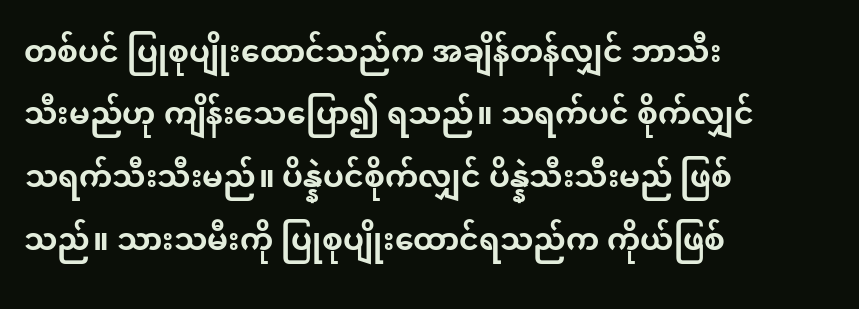တစ်ပင် ပြုစုပျိုးထောင်သည်က အချိန်တန်လျှင် ဘာသီးသီးမည်ဟု ကျိန်းသေပြော၍ ရသည်။ သရက်ပင် စိုက်လျှင် သရက်သီးသီးမည်။ ပိန္နဲပင်စိုက်လျှင် ပိန္နဲသီးသီးမည် ဖြစ်သည်။ သားသမီးကို ပြုစုပျိုးထောင်ရသည်က ကိုယ်ဖြစ်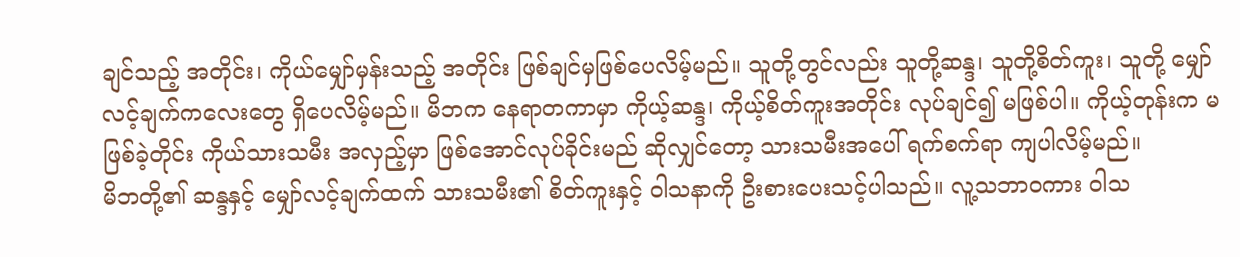ချင်သည့် အတိုင်း၊ ကိုယ်မျှော်မှန်းသည့် အတိုင်း ဖြစ်ချင်မှဖြစ်ပေလိမ့်မည်။ သူတို့တွင်လည်း သူတို့ဆန္ဒ၊ သူတို့စိတ်ကူး၊ သူတို့ မျှော်လင့်ချက်ကလေးတွေ ရှိပေလိမ့်မည်။ မိဘက နေရာတကာမှာ ကိုယ့်ဆန္ဒ၊ ကိုယ့်စိတ်ကူးအတိုင်း လုပ်ချင်၍ မဖြစ်ပါ။ ကိုယ့်တုန်းက မဖြစ်ခဲ့တိုင်း ကိုယ်သားသမီး အလှည့်မှာ ဖြစ်အောင်လုပ်ခိုင်းမည် ဆိုလျှင်တော့ သားသမီးအပေါ် ရက်စက်ရာ ကျပါလိမ့်မည်။
မိဘတို့၏ ဆန္ဒနှင့် မျှော်လင့်ချက်ထက် သားသမီး၏ စိတ်ကူးနှင့် ဝါသနာကို ဦးစားပေးသင့်ပါသည်။ လူ့သဘာဝကား ဝါသ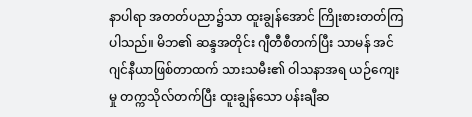နာပါရာ အတတ်ပညာ၌သာ ထူးချွန်အောင် ကြိုးစားတတ်ကြပါသည်။ မိဘ၏ ဆန္ဒအတိုင်း ဂျီတီစီတက်ပြီး သာမန် အင်ဂျင်နီယာဖြစ်တာထက် သားသမီး၏ ဝါသနာအရ ယဉ်ကျေးမှု တက္ကသိုလ်တက်ပြီး ထူးချွန်သော ပန်းချီဆ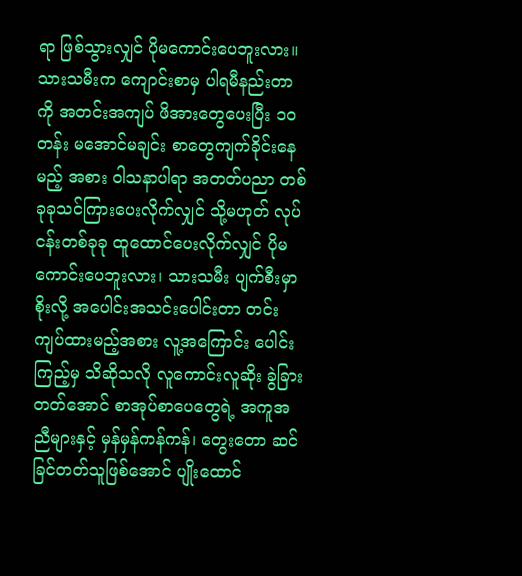ရာ ဖြစ်သွားလျှင် ပိုမကောင်းပေဘူးလား။ သားသမီးက ကျောင်းစာမှ ပါရမီနည်းတာကို အတင်းအကျပ် ဖိအားတွေပေးပြီး ၁၀ တန်း မအောင်မချင်း စာတွေကျက်ခိုင်းနေမည့် အစား ဝါသနာပါရာ အတတ်ပညာ တစ်ခုခုသင်ကြားပေးလိုက်လျှင် သို့မဟုတ် လုပ်ငန်းတစ်ခုခု ထူထောင်ပေးလိုက်လျှင် ပိုမကောင်းပေဘူးလား၊ သားသမီး ပျက်စီးမှာစိုးလို့ အပေါင်းအသင်းပေါင်းတာ တင်းကျပ်ထားမည့်အစား လူ့အကြောင်း ပေါင်းကြည့်မှ သိဆိုသလို လူကောင်းလူဆိုး ခွဲခြားတတ်အောင် စာအုပ်စာပေတွေရဲ့ အကူအညီများနှင့် မှန်မှန်ကန်ကန်၊ တွေးတော ဆင်ခြင်တတ်သူဖြစ်အောင် ပျိုးထောင်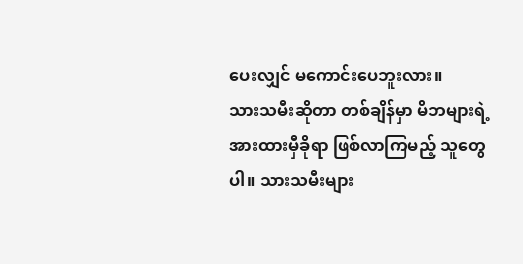ပေးလျှင် မကောင်းပေဘူးလား။
သားသမီးဆိုတာ တစ်ချိန်မှာ မိဘများရဲ့ အားထားမှီခိုရာ ဖြစ်လာကြမည့် သူတွေပါ။ သားသမီးများ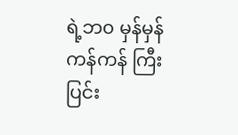ရဲ့ဘ၀ မှန်မှန်ကန်ကန် ကြီးပြင်း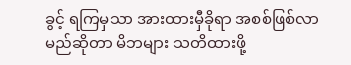ခွင့် ရကြမှသာ အားထားမှီခိုရာ အစစ်ဖြစ်လာမည်ဆိုတာ မိဘများ သတိထားဖို့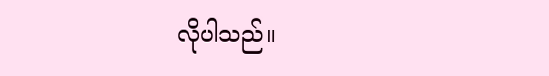လိုပါသည်။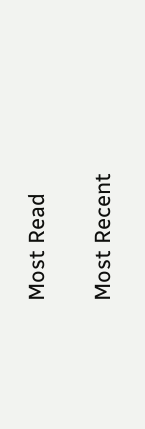Most Read

Most Recent